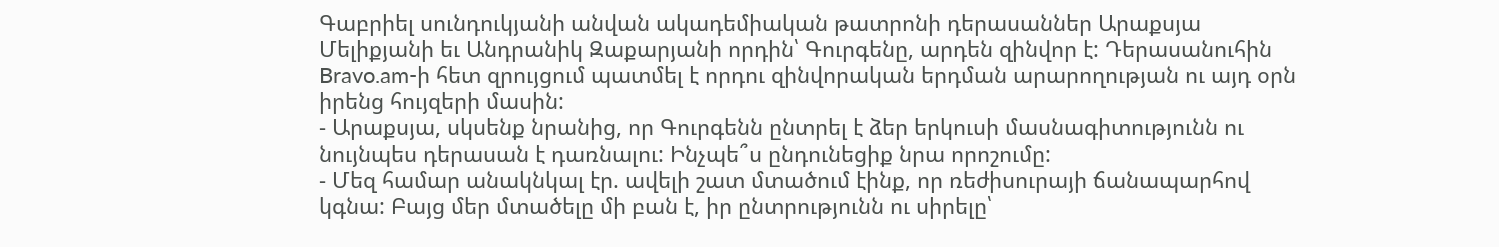Գաբրիել սունդուկյանի անվան ակադեմիական թատրոնի դերասաններ Արաքսյա Մելիքյանի եւ Անդրանիկ Զաքարյանի որդին՝ Գուրգենը, արդեն զինվոր է: Դերասանուհին Bravo.am-ի հետ զրույցում պատմել է որդու զինվորական երդման արարողության ու այդ օրն իրենց հույզերի մասին:
- Արաքսյա, սկսենք նրանից, որ Գուրգենն ընտրել է ձեր երկուսի մասնագիտությունն ու նույնպես դերասան է դառնալու: Ինչպե՞ս ընդունեցիք նրա որոշումը:
- Մեզ համար անակնկալ էր. ավելի շատ մտածում էինք, որ ռեժիսուրայի ճանապարհով կգնա: Բայց մեր մտածելը մի բան է, իր ընտրությունն ու սիրելը՝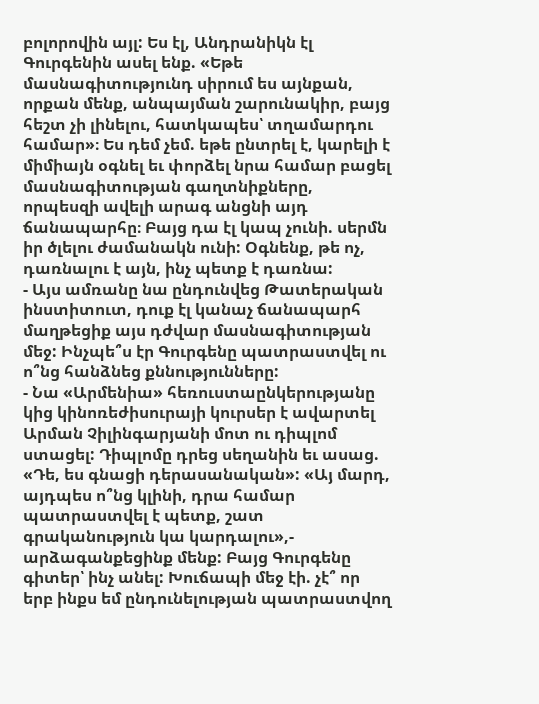բոլորովին այլ: Ես էլ, Անդրանիկն էլ Գուրգենին ասել ենք. «Եթե մասնագիտությունդ սիրում ես այնքան, որքան մենք, անպայման շարունակիր, բայց հեշտ չի լինելու, հատկապես՝ տղամարդու համար»։ Ես դեմ չեմ. եթե ընտրել է, կարելի է միմիայն օգնել եւ փորձել նրա համար բացել մասնագիտության գաղտնիքները, որպեսզի ավելի արագ անցնի այդ ճանապարհը։ Բայց դա էլ կապ չունի. սերմն իր ծլելու ժամանակն ունի: Օգնենք, թե ոչ, դառնալու է այն, ինչ պետք է դառնա:
- Այս ամռանը նա ընդունվեց Թատերական ինստիտուտ, դուք էլ կանաչ ճանապարհ մաղթեցիք այս դժվար մասնագիտության մեջ: Ինչպե՞ս էր Գուրգենը պատրաստվել ու ո՞նց հանձնեց քննությունները:
- Նա «Արմենիա» հեռուստաընկերությանը կից կինոռեժիսուրայի կուրսեր է ավարտել Արման Չիլինգարյանի մոտ ու դիպլոմ ստացել: Դիպլոմը դրեց սեղանին եւ ասաց. «Դե, ես գնացի դերասանական»: «Այ մարդ, այդպես ո՞նց կլինի, դրա համար պատրաստվել է պետք, շատ գրականություն կա կարդալու»,- արձագանքեցինք մենք: Բայց Գուրգենը գիտեր՝ ինչ անել: Խուճապի մեջ էի. չէ՞ որ երբ ինքս եմ ընդունելության պատրաստվող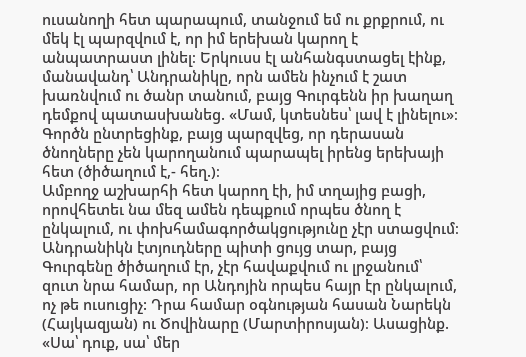ուսանողի հետ պարապում, տանջում եմ ու քրքրում, ու մեկ էլ պարզվում է, որ իմ երեխան կարող է անպատրաստ լինել։ Երկուսս էլ անհանգստացել էինք, մանավանդ՝ Անդրանիկը, որն ամեն ինչում է շատ խառնվում ու ծանր տանում, բայց Գուրգենն իր խաղաղ դեմքով պատասխանեց. «Մամ, կտեսնես՝ լավ է լինելու»։ Գործն ընտրեցինք, բայց պարզվեց, որ դերասան ծնողները չեն կարողանում պարապել իրենց երեխայի հետ (ծիծաղում է,- հեղ.)։
Ամբողջ աշխարհի հետ կարող էի, իմ տղայից բացի, որովհետեւ նա մեզ ամեն դեպքում որպես ծնող է ընկալում, ու փոխհամագործակցությունը չէր ստացվում։ Անդրանիկն էտյուդները պիտի ցույց տար, բայց Գուրգենը ծիծաղում էր, չէր հավաքվում ու լրջանում՝ զուտ նրա համար, որ Անդոյին որպես հայր էր ընկալում, ոչ թե ուսուցիչ: Դրա համար օգնության հասան Նարեկն (Հայկազյան) ու Ծովինարը (Մարտիրոսյան)։ Ասացինք. «Սա՝ դուք, սա՝ մեր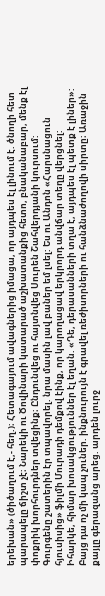երեխան» (ծիծաղում է,- հեղ.)։ Հետագայում ավագներից իմացա, որ այդպես էլ լինում է. ծնողի հետ պարապելը ճիշտ չէ։ Նարեկի ու Ծովինարի կատարած աշխատանքից հետո, բնականաբար, մենք էլ փոքրիկ խորհուրդներ տվեցինք։ Ընդունվեց ու հայտնվեց Սուրեն Շահվերդյանի կուրսում: Գուրգենը շատերին էր տպավորել. նրա մասին լավ բաներ եմ լսել: Ես ու Անդոն «Հարսնացուն հյուսիսից» ֆիլմի Մուրադի դեմքով էինք, որ կարողացավ երկրորդ անվճար տեղը վերցնել: Իհարկե, հիմար խոսակցություններ էլ եղան. «Դե, դերասանների տղա է, այդպես էլ պետք է լիներ»: Բայց դա ոչ մի կապ չուներ. ինքնուրույն է գրավել ռեժիսորների ու հանձնաժողովի սիրտը։ Առաջին քայլը գերազանց արեց. արդեն լուրջ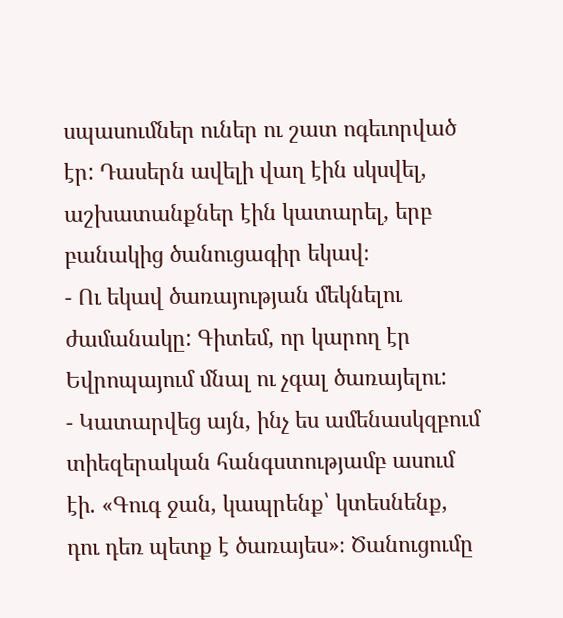սպասումներ ուներ ու շատ ոգեւորված էր: Դասերն ավելի վաղ էին սկսվել, աշխատանքներ էին կատարել, երբ բանակից ծանուցագիր եկավ։
- Ու եկավ ծառայության մեկնելու ժամանակը: Գիտեմ, որ կարող էր Եվրոպայում մնալ ու չգալ ծառայելու:
- Կատարվեց այն, ինչ ես ամենասկզբում տիեզերական հանգստությամբ ասում էի. «Գուգ ջան, կապրենք՝ կտեսնենք, դու դեռ պետք է ծառայես»։ Ծանուցումը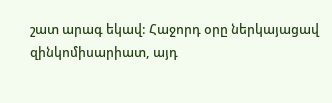շատ արագ եկավ: Հաջորդ օրը ներկայացավ զինկոմիսարիատ, այդ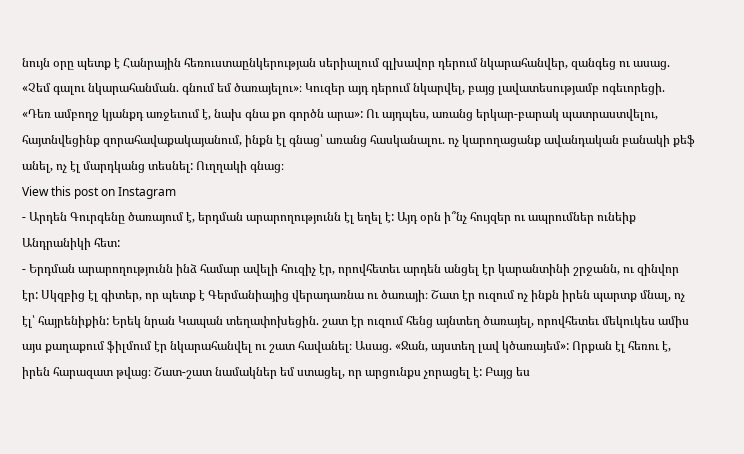նույն օրը պետք է Հանրային հեռուստաընկերության սերիալում գլխավոր դերում նկարահանվեր, զանգեց ու ասաց. «Չեմ գալու նկարահանման. գնում եմ ծառայելու»։ Կուզեր այդ դերում նկարվել, բայց լավատեսությամբ ոգեւորեցի. «Դեռ ամբողջ կյանքդ առջեւում է, նախ գնա քո գործն արա»: Ու այդպես, առանց երկար-բարակ պատրաստվելու, հայտնվեցինք զորահավաքակայանում, ինքն էլ գնաց՝ առանց հասկանալու. ոչ կարողացանք ավանդական բանակի քեֆ անել, ոչ էլ մարդկանց տեսնել: Ուղղակի գնաց։
View this post on Instagram
- Արդեն Գուրգենը ծառայում է, երդման արարողությունն էլ եղել է: Այդ օրն ի՞նչ հույզեր ու ապրումներ ունեիք Անդրանիկի հետ:
- Երդման արարողությունն ինձ համար ավելի հուզիչ էր, որովհետեւ արդեն անցել էր կարանտինի շրջանն, ու զինվոր էր: Սկզբից էլ գիտեր, որ պետք է Գերմանիայից վերադառնա ու ծառայի։ Շատ էր ուզում ոչ ինքն իրեն պարտք մնալ, ոչ էլ՝ հայրենիքին: Երեկ նրան Կապան տեղափոխեցին. շատ էր ուզում հենց այնտեղ ծառայել, որովհետեւ մեկուկես ամիս այս քաղաքում ֆիլմում էր նկարահանվել ու շատ հավանել։ Ասաց. «Ջան, այստեղ լավ կծառայեմ»: Որքան էլ հեռու է, իրեն հարազատ թվաց։ Շատ-շատ նամակներ եմ ստացել, որ արցունքս չորացել է: Բայց ես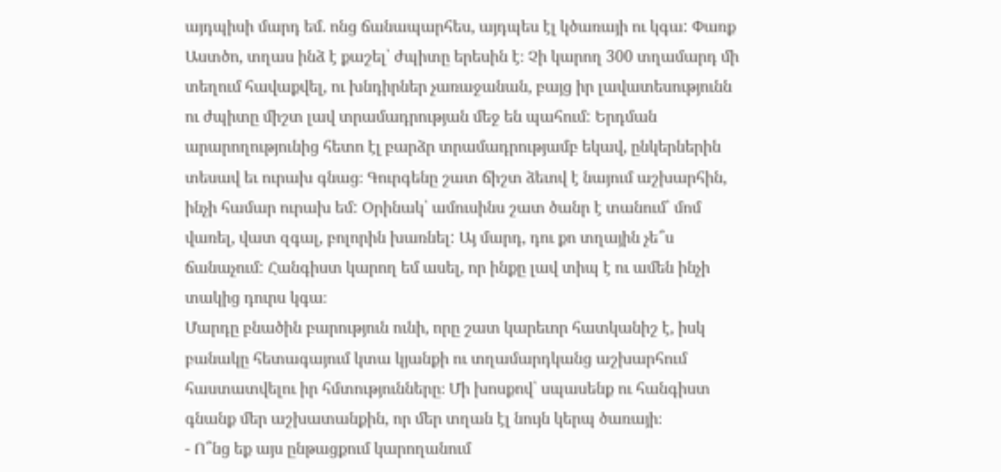այդպիսի մարդ եմ. ոնց ճանապարհես, այդպես էլ կծառայի ու կգա: Փառք Աստծո, տղաս ինձ է քաշել՝ ժպիտը երեսին է։ Չի կարող 300 տղամարդ մի տեղում հավաքվել, ու խնդիրներ չառաջանան, բայց իր լավատեսությունն ու ժպիտը միշտ լավ տրամադրության մեջ են պահում: Երդման արարողությունից հետո էլ բարձր տրամադրությամբ եկավ, ընկերներին տեսավ եւ ուրախ գնաց։ Գուրգենը շատ ճիշտ ձեւով է նայում աշխարհին, ինչի համար ուրախ եմ: Օրինակ՝ ամուսինս շատ ծանր է տանում՝ մոմ վառել, վատ զգալ, բոլորին խառնել: Այ մարդ, դու քո տղային չե՞ս ճանաչում: Հանգիստ կարող եմ ասել, որ ինքը լավ տիպ է ու ամեն ինչի տակից դուրս կգա։
Մարդը բնածին բարություն ունի, որը շատ կարեւոր հատկանիշ է, իսկ բանակը հետագայում կտա կյանքի ու տղամարդկանց աշխարհում հաստատվելու իր հմտությունները։ Մի խոսքով՝ սպասենք ու հանգիստ գնանք մեր աշխատանքին, որ մեր տղան էլ նույն կերպ ծառայի։
- Ո՞նց եք այս ընթացքում կարողանում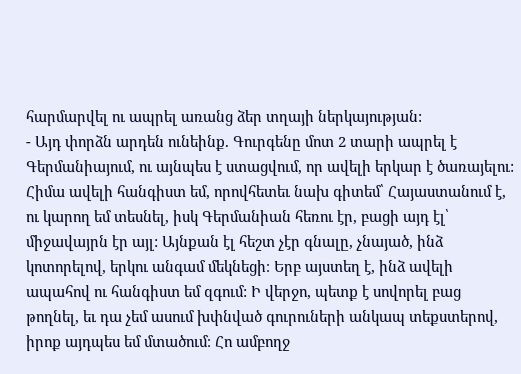հարմարվել ու ապրել առանց ձեր տղայի ներկայության:
- Այդ փորձն արդեն ունեինք. Գուրգենը մոտ 2 տարի ապրել է Գերմանիայում, ու այնպես է ստացվում, որ ավելի երկար է ծառայելու: Հիմա ավելի հանգիստ եմ, որովհետեւ նախ գիտեմ՝ Հայաստանում է, ու կարող եմ տեսնել, իսկ Գերմանիան հեռու էր, բացի այդ էլ՝ միջավայրն էր այլ: Այնքան էլ հեշտ չէր գնալը, չնայած, ինձ կոտորելով, երկու անգամ մեկնեցի։ Երբ այստեղ է, ինձ ավելի ապահով ու հանգիստ եմ զգում: Ի վերջո, պետք է սովորել բաց թողնել, եւ դա չեմ ասում խփնված գուրուների անկապ տեքստերով, իրոք այդպես եմ մտածում։ Հո ամբողջ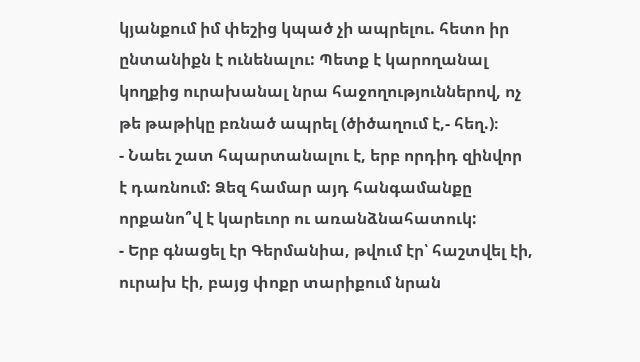կյանքում իմ փեշից կպած չի ապրելու. հետո իր ընտանիքն է ունենալու: Պետք է կարողանալ կողքից ուրախանալ նրա հաջողություններով, ոչ թե թաթիկը բռնած ապրել (ծիծաղում է,- հեղ.)։
- Նաեւ շատ հպարտանալու է, երբ որդիդ զինվոր է դառնում: Ձեզ համար այդ հանգամանքը որքանո՞վ է կարեւոր ու առանձնահատուկ:
- Երբ գնացել էր Գերմանիա, թվում էր՝ հաշտվել էի, ուրախ էի, բայց փոքր տարիքում նրան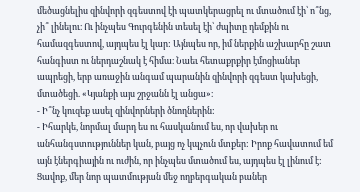մեծացնելիս զինվորի զգեստով էի պատկերացրել ու մտածում էի՝ ո՞նց, չի՞ լինելու։ Ու ինչպես Գուրգենին տեսել էի՝ ժպիտը դեմքին ու համազգեստով, այդպես էլ կար: Այնպես որ, իմ ներքին աշխարհը շատ հանգիստ ու ներդաշնակ է հիմա։ Նաեւ հետաքրքիր էմոցիաներ ապրեցի, երբ առաջին անգամ պարանին զինվորի զգեստ կախեցի, մտածեցի. «Կյանքի այս շրջանն էլ անցա»։
- Ի՞նչ կուզեք ասել զինվորների ծնողներին:
- Իհարկե, նորմալ մարդ ես ու հասկանում ես, որ վախեր ու անհանգստություններ կան, բայց ոչ կպչուն մտքեր: Իրոք հավատում եմ այն էներգիային ու ուժին, որ ինչպես մտածում ես, այդպես էլ լինում է: Ցավոք, մեր նոր պատմության մեջ ողբերգական բաներ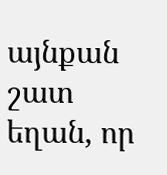այնքան շատ եղան, որ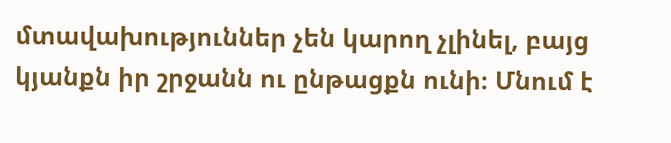մտավախություններ չեն կարող չլինել, բայց կյանքն իր շրջանն ու ընթացքն ունի։ Մնում է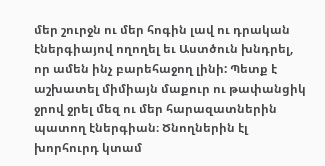մեր շուրջն ու մեր հոգին լավ ու դրական էներգիայով ողողել եւ Աստծուն խնդրել, որ ամեն ինչ բարեհաջող լինի: Պետք է աշխատել միմիայն մաքուր ու թափանցիկ ջրով ջրել մեզ ու մեր հարազատներին պատող էներգիան։ Ծնողներին էլ խորհուրդ կտամ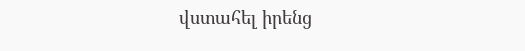վստահել իրենց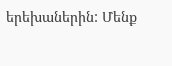երեխաներին: Մենք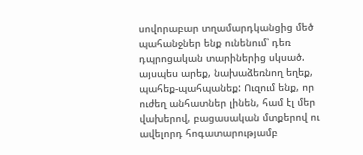սովորաբար տղամարդկանցից մեծ պահանջներ ենք ունենում՝ դեռ դպրոցական տարիներից սկսած. այսպես արեք, նախաձեռնող եղեք, պահեք-պահպանեք: Ուզում ենք, որ ուժեղ անհատներ լինեն, համ էլ մեր վախերով, բացասական մտքերով ու ավելորդ հոգատարությամբ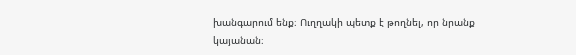խանգարում ենք։ Ուղղակի պետք է թողնել, որ նրանք կայանան։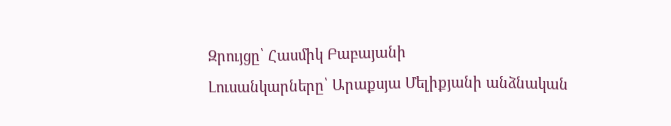Զրույցը՝ Հասմիկ Բաբայանի
Լուսանկարները՝ Արաքսյա Մելիքյանի անձնական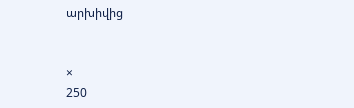արխիվից


×
250